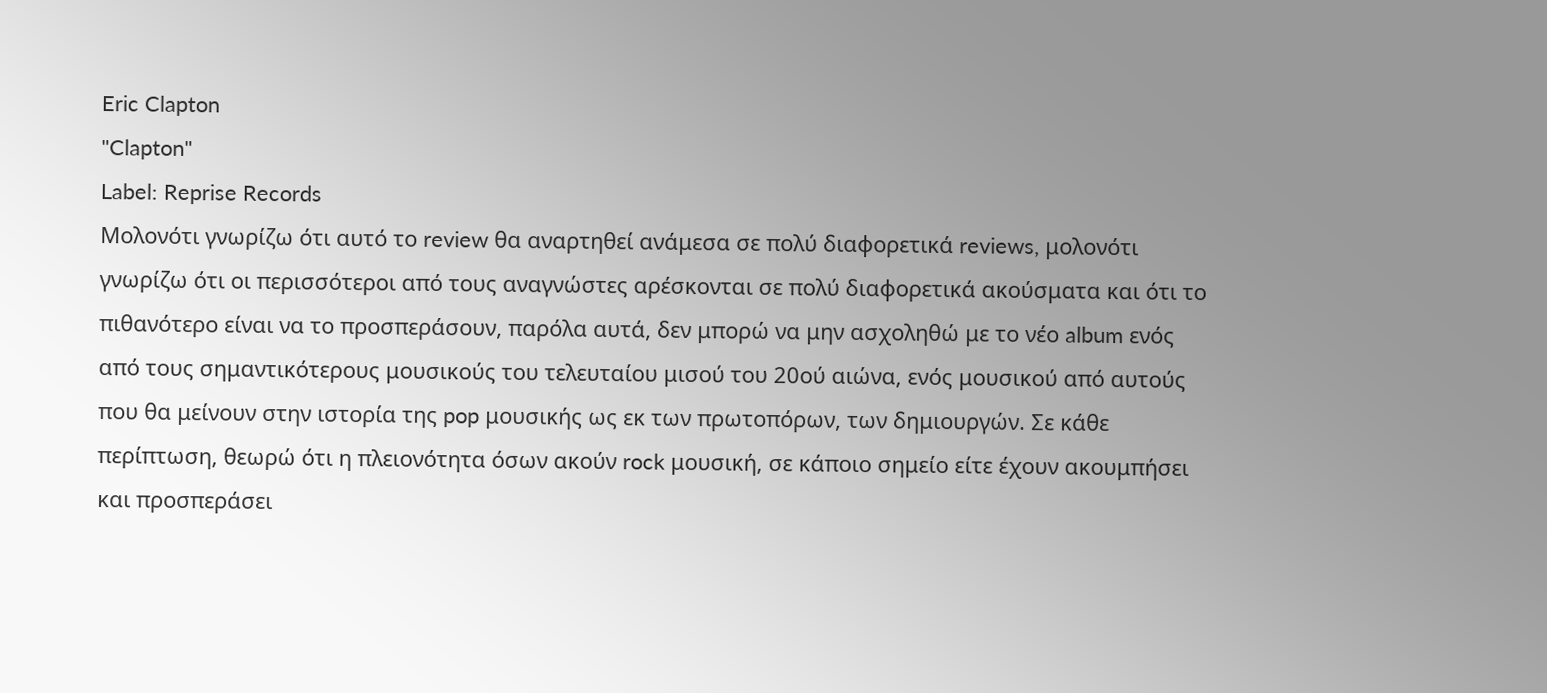Eric Clapton
"Clapton"
Label: Reprise Records
Μολονότι γνωρίζω ότι αυτό το review θα αναρτηθεί ανάμεσα σε πολύ διαφορετικά reviews, μολονότι γνωρίζω ότι οι περισσότεροι από τους αναγνώστες αρέσκονται σε πολύ διαφορετικά ακούσματα και ότι το πιθανότερο είναι να το προσπεράσουν, παρόλα αυτά, δεν μπορώ να μην ασχοληθώ με το νέο album ενός από τους σημαντικότερους μουσικούς του τελευταίου μισού του 20ού αιώνα, ενός μουσικού από αυτούς που θα μείνουν στην ιστορία της pop μουσικής ως εκ των πρωτοπόρων, των δημιουργών. Σε κάθε περίπτωση, θεωρώ ότι η πλειονότητα όσων ακούν rock μουσική, σε κάποιο σημείο είτε έχουν ακουμπήσει και προσπεράσει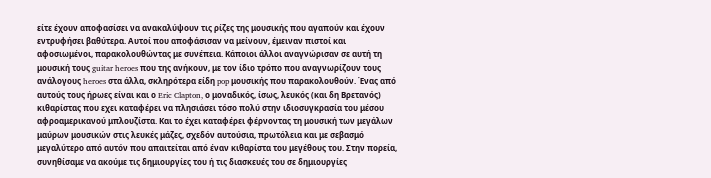είτε έχουν αποφασίσει να ανακαλύψουν τις ρίζες της μουσικής που αγαπούν και έχουν εντρυφήσει βαθύτερα. Αυτοί που αποφάσισαν να μείνουν, έμειναν πιστοί και αφοσιωμένοι, παρακολουθώντας με συνέπεια. Κάποιοι άλλοι αναγνώρισαν σε αυτή τη μουσική τους guitar heroes που της ανήκουν, με τον ίδιο τρόπο που αναγνωρίζουν τους ανάλογους heroes στα άλλα, σκληρότερα είδη pop μουσικής που παρακολουθούν. Ένας από αυτούς τους ήρωες είναι και ο Eric Clapton, ο μοναδικός, ίσως, λευκός (και δη Βρετανός) κιθαρίστας που εχει καταφέρει να πλησιάσει τόσο πολύ στην ιδιοσυγκρασία του μέσου αφροαμερικανού μπλουζίστα. Και το έχει καταφέρει φέρνοντας τη μουσική των μεγάλων μαύρων μουσικών στις λευκές μάζες, σχεδόν αυτούσια, πρωτόλεια και με σεβασμό μεγαλύτερο από αυτόν που απαιτείται από έναν κιθαρίστα του μεγέθους του. Στην πορεία, συνηθίσαμε να ακούμε τις δημιουργίες του ή τις διασκευές του σε δημιουργίες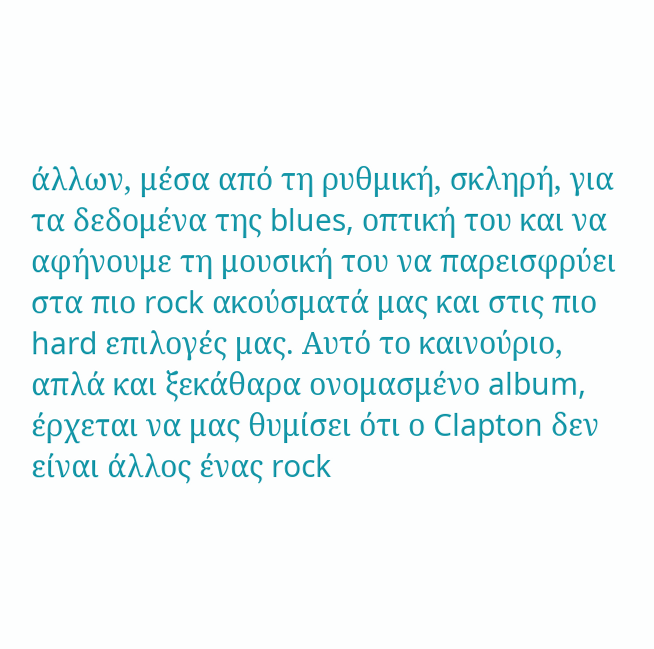άλλων, μέσα από τη ρυθμική, σκληρή, για τα δεδομένα της blues, οπτική του και να αφήνουμε τη μουσική του να παρεισφρύει στα πιο rock ακούσματά μας και στις πιο hard επιλογές μας. Αυτό το καινούριο, απλά και ξεκάθαρα ονομασμένο album, έρχεται να μας θυμίσει ότι ο Clapton δεν είναι άλλος ένας rock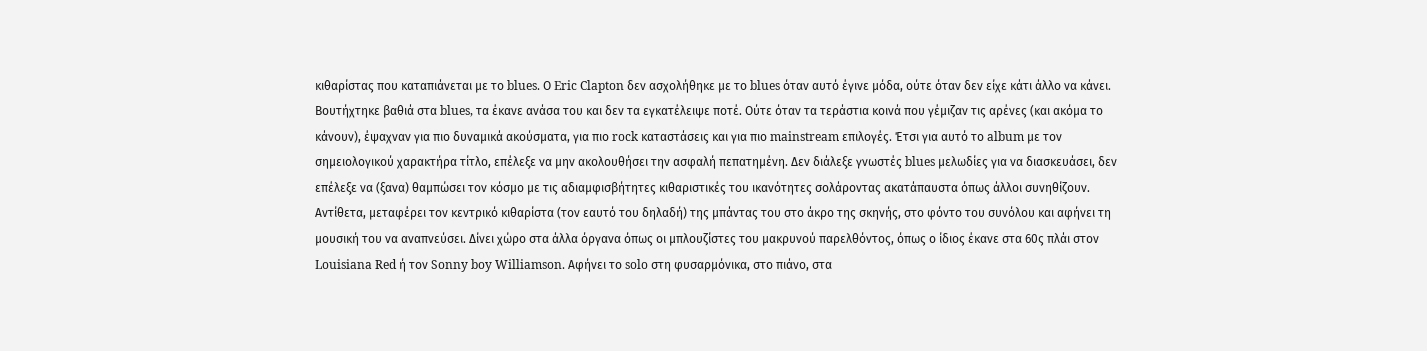κιθαρίστας που καταπιάνεται με το blues. Ο Eric Clapton δεν ασχολήθηκε με το blues όταν αυτό έγινε μόδα, ούτε όταν δεν είχε κάτι άλλο να κάνει. Βουτήχτηκε βαθιά στα blues, τα έκανε ανάσα του και δεν τα εγκατέλειψε ποτέ. Ούτε όταν τα τεράστια κοινά που γέμιζαν τις αρένες (και ακόμα το κάνουν), έψαχναν για πιο δυναμικά ακούσματα, για πιο rock καταστάσεις και για πιο mainstream επιλογές. Έτσι για αυτό το album με τον σημειολογικού χαρακτήρα τίτλο, επέλεξε να μην ακολουθήσει την ασφαλή πεπατημένη. Δεν διάλεξε γνωστές blues μελωδίες για να διασκευάσει, δεν επέλεξε να (ξανα) θαμπώσει τον κόσμο με τις αδιαμφισβήτητες κιθαριστικές του ικανότητες σολάροντας ακατάπαυστα όπως άλλοι συνηθίζουν. Αντίθετα, μεταφέρει τον κεντρικό κιθαρίστα (τον εαυτό του δηλαδή) της μπάντας του στο άκρο της σκηνής, στο φόντο του συνόλου και αφήνει τη μουσική του να αναπνεύσει. Δίνει χώρο στα άλλα όργανα όπως οι μπλουζίστες του μακρυνού παρελθόντος, όπως ο ίδιος έκανε στα 60ς πλάι στον Louisiana Red ή τον Sonny boy Williamson. Αφήνει το solo στη φυσαρμόνικα, στο πιάνο, στα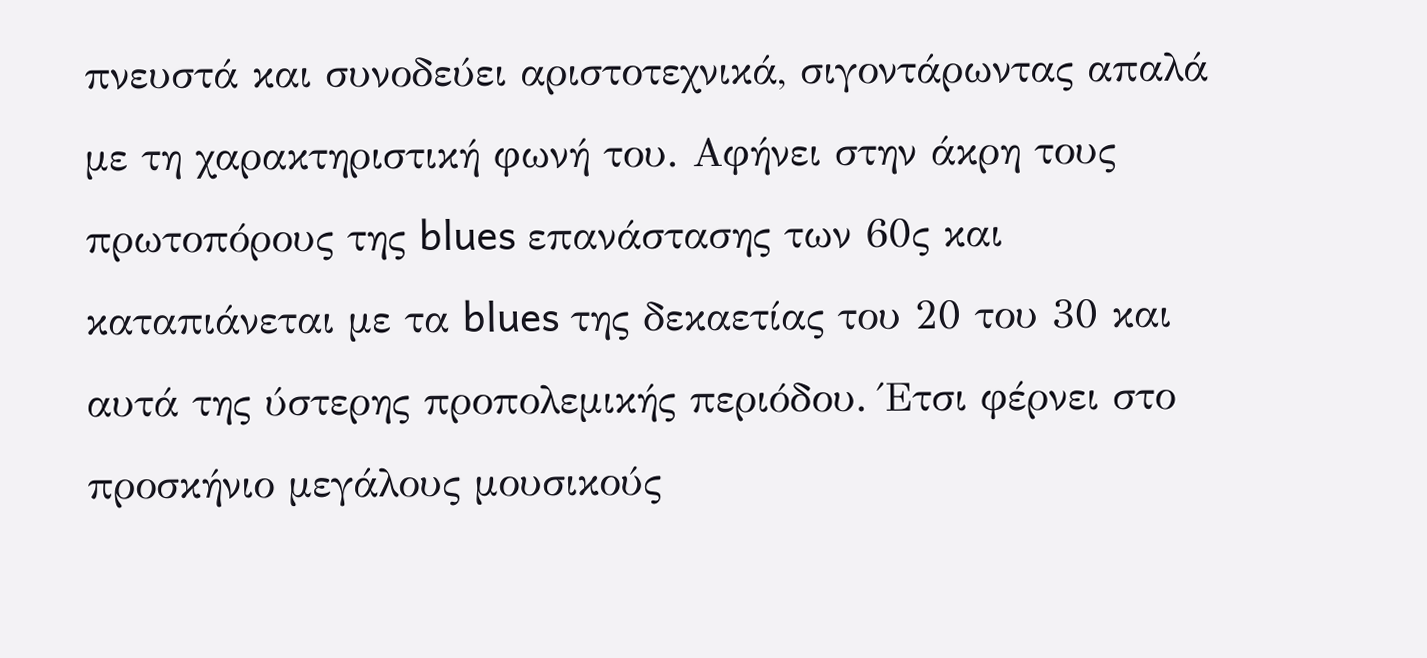πνευστά και συνοδεύει αριστοτεχνικά, σιγοντάρωντας απαλά με τη χαρακτηριστική φωνή του. Αφήνει στην άκρη τους πρωτοπόρους της blues επανάστασης των 60ς και καταπιάνεται με τα blues της δεκαετίας του 20 του 30 και αυτά της ύστερης προπολεμικής περιόδου. Έτσι φέρνει στο προσκήνιο μεγάλους μουσικούς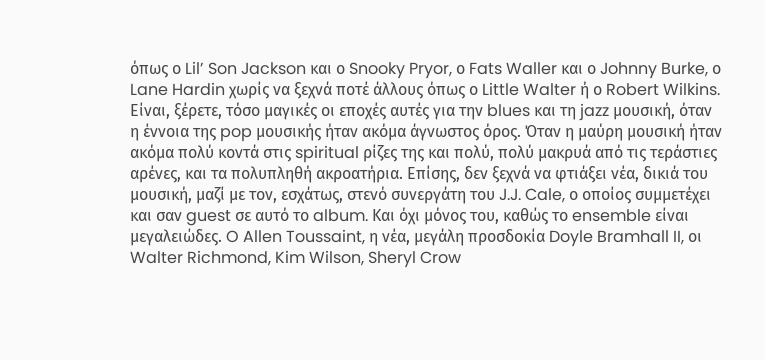όπως ο Lil’ Son Jackson και ο Snooky Pryor, ο Fats Waller και ο Johnny Burke, ο Lane Hardin χωρίς να ξεχνά ποτέ άλλους όπως ο Little Walter ή ο Robert Wilkins. Είναι, ξέρετε, τόσο μαγικές οι εποχές αυτές για την blues και τη jazz μουσική, όταν η έννοια της pop μουσικής ήταν ακόμα άγνωστος όρος. Όταν η μαύρη μουσική ήταν ακόμα πολύ κοντά στις spiritual ρίζες της και πολύ, πολύ μακρυά από τις τεράστιες αρένες, και τα πολυπληθή ακροατήρια. Επίσης, δεν ξεχνά να φτιάξει νέα, δικιά του μουσική, μαζί με τον, εσχάτως, στενό συνεργάτη του J.J. Cale, ο οποίος συμμετέχει και σαν guest σε αυτό το album. Και όχι μόνος του, καθώς το ensemble είναι μεγαλειώδες. O Allen Toussaint, η νέα, μεγάλη προσδοκία Doyle Bramhall II, οι Walter Richmond, Kim Wilson, Sheryl Crow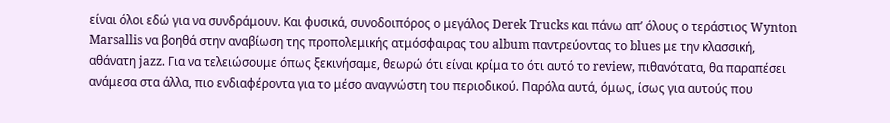είναι όλοι εδώ για να συνδράμουν. Και φυσικά, συνοδοιπόρος ο μεγάλος Derek Trucks και πάνω απ’ όλους ο τεράστιος Wynton Marsallis να βοηθά στην αναβίωση της προπολεμικής ατμόσφαιρας του album παντρεύοντας το blues με την κλασσική, αθάνατη jazz. Για να τελειώσουμε όπως ξεκινήσαμε, θεωρώ ότι είναι κρίμα το ότι αυτό το review, πιθανότατα, θα παραπέσει ανάμεσα στα άλλα, πιο ενδιαφέροντα για το μέσο αναγνώστη του περιοδικού. Παρόλα αυτά, όμως, ίσως για αυτούς που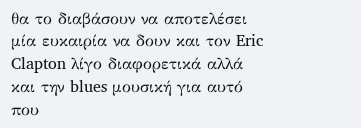θα το διαβάσουν να αποτελέσει μία ευκαιρία να δουν και τον Eric Clapton λίγο διαφορετικά αλλά και την blues μουσική για αυτό που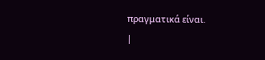πραγματικά είναι.
|